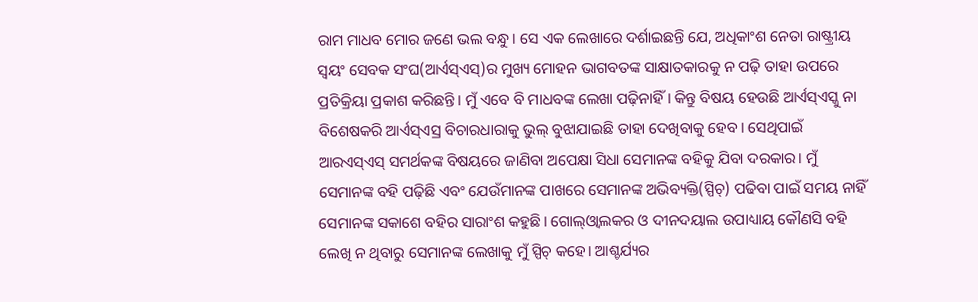ରାମ ମାଧବ ମୋର ଜଣେ ଭଲ ବନ୍ଧୁ। ସେ ଏକ ଲେଖାରେ ଦର୍ଶାଇଛନ୍ତି ଯେ, ଅଧିକାଂଶ ନେତା ରାଷ୍ଟ୍ରୀୟ ସ୍ବୟଂ ସେବକ ସଂଘ(ଆର୍ଏସ୍ଏସ୍)ର ମୁଖ୍ୟ ମୋହନ ଭାଗବତଙ୍କ ସାକ୍ଷାତକାରକୁ ନ ପଢ଼ି ତାହା ଉପରେ ପ୍ରତିକ୍ରିୟା ପ୍ରକାଶ କରିଛନ୍ତି। ମୁଁ ଏବେ ବି ମାଧବଙ୍କ ଲେଖା ପଢ଼ିନାହିଁ। କିନ୍ତୁ ବିଷୟ ହେଉଛି ଆର୍ଏସ୍ଏସ୍କୁ ନା ବିଶେଷକରି ଆର୍ଏସ୍ଏସ୍ର ବିଚାରଧାରାକୁ ଭୁଲ୍ ବୁଝାଯାଇଛି ତାହା ଦେଖିବାକୁ ହେବ। ସେଥିପାଇଁ ଆରଏସ୍ଏସ୍ ସମର୍ଥକଙ୍କ ବିଷୟରେ ଜାଣିବା ଅପେକ୍ଷା ସିଧା ସେମାନଙ୍କ ବହିକୁ ଯିବା ଦରକାର। ମୁଁ ସେମାନଙ୍କ ବହି ପଢ଼ିଛି ଏବଂ ଯେଉଁମାନଙ୍କ ପାଖରେ ସେମାନଙ୍କ ଅଭିବ୍ୟକ୍ତି(ସ୍ପିଚ୍) ପଢିବା ପାଇଁ ସମୟ ନାହିଁ ସେମାନଙ୍କ ସକାଶେ ବହିର ସାରାଂଶ କହୁଛି। ଗୋଲ୍ଓ୍ବାଲକର ଓ ଦୀନଦୟାଲ ଉପାଧ୍ୟାୟ କୌଣସି ବହି ଲେଖି ନ ଥିବାରୁ ସେମାନଙ୍କ ଲେଖାକୁ ମୁଁ ସ୍ପିଚ୍ କହେ। ଆଶ୍ଚର୍ଯ୍ୟର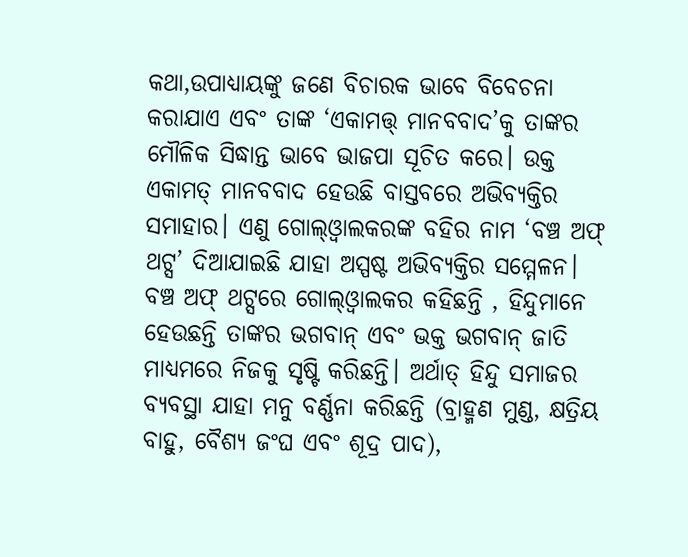କଥା,ଉପାଧ୍ୟାୟଙ୍କୁ ଜଣେ ବିଚାରକ ଭାବେ ବିବେଚନା କରାଯାଏ ଏବଂ ତାଙ୍କ ‘ଏକାମତ୍ତ୍ ମାନବବାଦ’କୁ ତାଙ୍କର ମୌଳିକ ସିଦ୍ଧାନ୍ତ ଭାବେ ଭାଜପା ସୂଚିତ କରେ। ଉକ୍ତ ଏକାମତ୍ ମାନବବାଦ ହେଉଛି ବାସ୍ତବରେ ଅଭିବ୍ୟକ୍ତିର ସମାହାର। ଏଣୁ ଗୋଲ୍ଓ୍ବାଲକରଙ୍କ ବହିର ନାମ ‘ବଞ୍ଚ ଅଫ୍ ଥଟ୍ସ’ ଦିଆଯାଇଛି ଯାହା ଅସ୍ପଷ୍ଟ ଅଭିବ୍ୟକ୍ତିର ସମ୍ମେଳନ। ବଞ୍ଚ ଅଫ୍ ଥଟ୍ସରେ ଗୋଲ୍ଓ୍ବାଲକର କହିଛନ୍ତି , ହିନ୍ଦୁମାନେ ହେଉଛନ୍ତି ତାଙ୍କର ଭଗବାନ୍ ଏବଂ ଭକ୍ତ ଭଗବାନ୍ ଜାତି ମାଧ୍ୟମରେ ନିଜକୁ ସୃଷ୍ଟି କରିଛନ୍ତି। ଅର୍ଥାତ୍ ହିନ୍ଦୁ ସମାଜର ବ୍ୟବସ୍ଥା ଯାହା ମନୁ ବର୍ଣ୍ଣନା କରିଛନ୍ତି (ବ୍ରାହ୍ମଣ ମୁଣ୍ଡ, କ୍ଷତ୍ରିୟ ବାହୁ, ବୈଶ୍ୟ ଜଂଘ ଏବଂ ଶୂଦ୍ର ପାଦ),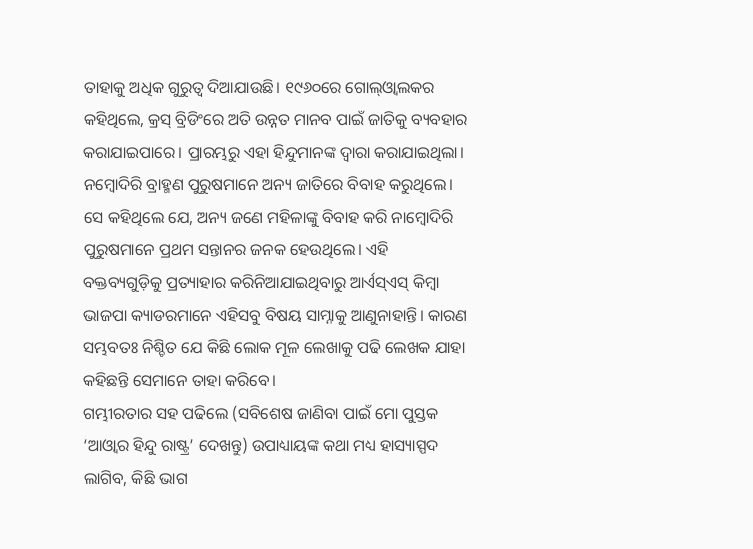ତାହାକୁ ଅଧିକ ଗୁରୁତ୍ୱ ଦିଆଯାଉଛି। ୧୯୬୦ରେ ଗୋଲ୍ଓ୍ବାଲକର କହିଥିଲେ, କ୍ରସ୍ ବ୍ରିଡିଂରେ ଅତି ଉନ୍ନତ ମାନବ ପାଇଁ ଜାତିକୁ ବ୍ୟବହାର କରାଯାଇପାରେ। ପ୍ରାରମ୍ଭରୁ ଏହା ହିନ୍ଦୁମାନଙ୍କ ଦ୍ୱାରା କରାଯାଇଥିଲା। ନମ୍ବୋଦିରି ବ୍ରାହ୍ମଣ ପୁରୁଷମାନେ ଅନ୍ୟ ଜାତିରେ ବିବାହ କରୁଥିଲେ। ସେ କହିଥିଲେ ଯେ, ଅନ୍ୟ ଜଣେ ମହିଳାଙ୍କୁ ବିବାହ କରି ନାମ୍ବୋଦିରି ପୁରୁଷମାନେ ପ୍ରଥମ ସନ୍ତାନର ଜନକ ହେଉଥିଲେ। ଏହି ବକ୍ତବ୍ୟଗୁଡ଼ିକୁ ପ୍ରତ୍ୟାହାର କରିନିଆଯାଇଥିବାରୁ ଆର୍ଏସ୍ଏସ୍ କିମ୍ବା ଭାଜପା କ୍ୟାଡରମାନେ ଏହିସବୁ ବିଷୟ ସାମ୍ନାକୁ ଆଣୁନାହାନ୍ତି। କାରଣ ସମ୍ଭବତଃ ନିଶ୍ଚିତ ଯେ କିଛି ଲୋକ ମୂଳ ଲେଖାକୁ ପଢି ଲେଖକ ଯାହା କହିଛନ୍ତି ସେମାନେ ତାହା କରିବେ।
ଗମ୍ଭୀରତାର ସହ ପଢିଲେ (ସବିଶେଷ ଜାଣିବା ପାଇଁ ମୋ ପୁସ୍ତକ ‘ଆଓ୍ବାର ହିନ୍ଦୁ ରାଷ୍ଟ୍ର’ ଦେଖନ୍ତୁ) ଉପାଧ୍ୟାୟଙ୍କ କଥା ମଧ୍ୟ ହାସ୍ୟାସ୍ପଦ ଲାଗିବ, କିଛି ଭାଗ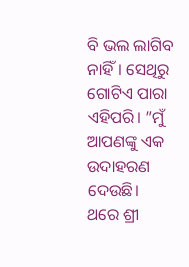ବି ଭଲ ଲାଗିବ ନାହିଁ। ସେଥିରୁ ଗୋଟିଏ ପାରା ଏହିପରି। ”ମୁଁ ଆପଣଙ୍କୁ ଏକ ଉଦାହରଣ ଦେଉଛି। ଥରେ ଶ୍ରୀ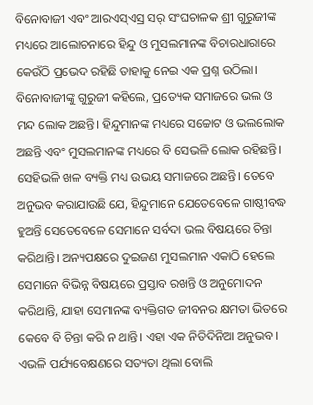ବିନୋବାଜୀ ଏବଂ ଆରଏସ୍ଏସ୍ର ସର୍ ସଂଘଚାଳକ ଶ୍ରୀ ଗୁରୁଜୀଙ୍କ ମଧ୍ୟରେ ଆଲୋଚନାରେ ହିନ୍ଦୁ ଓ ମୁସଲମାନଙ୍କ ବିଚାରଧାରାରେ କେଉଁଠି ପ୍ରଭେଦ ରହିଛି ତାହାକୁ ନେଇ ଏକ ପ୍ରଶ୍ନ ଉଠିଲା। ବିନୋବାଜୀଙ୍କୁ ଗୁରୁଜୀ କହିଲେ, ପ୍ରତ୍ୟେକ ସମାଜରେ ଭଲ ଓ ମନ୍ଦ ଲୋକ ଅଛନ୍ତି। ହିନ୍ଦୁମାନଙ୍କ ମଧ୍ୟରେ ସଚ୍ଚୋଟ ଓ ଭଲଲୋକ ଅଛନ୍ତି ଏବଂ ମୁସଲମାନଙ୍କ ମଧ୍ୟରେ ବି ସେଭଳି ଲୋକ ରହିଛନ୍ତି। ସେହିଭଳି ଖଳ ବ୍ୟକ୍ତି ମଧ୍ୟ ଉଭୟ ସମାଜରେ ଅଛନ୍ତି। ତେବେ ଅନୁଭବ କରାଯାଉଛି ଯେ, ହିନ୍ଦୁମାନେ ଯେତେବେଳେ ଗାଷ୍ଠୀବଦ୍ଧ ହୁଅନ୍ତି ସେତେବେଳେ ସେମାନେ ସର୍ବଦା ଭଲ ବିଷୟରେ ଚିନ୍ତା କରିଥାନ୍ତି। ଅନ୍ୟପକ୍ଷରେ ଦୁଇଜଣ ମୁସଲମାନ ଏକାଠି ହେଲେ ସେମାନେ ବିଭିନ୍ନ ବିଷୟରେ ପ୍ରସ୍ତାବ ରଖନ୍ତି ଓ ଅନୁମୋଦନ କରିଥାନ୍ତି, ଯାହା ସେମାନଙ୍କ ବ୍ୟକ୍ତିଗତ ଜୀବନର କ୍ଷମତା ଭିତରେ କେବେ ବି ଚିନ୍ତା କରି ନ ଥାନ୍ତି। ଏହା ଏକ ନିତିଦିନିଆ ଅନୁଭବ। ଏଭଳି ପର୍ଯ୍ୟବେକ୍ଷଣରେ ସତ୍ୟତା ଥିଲା ବୋଲି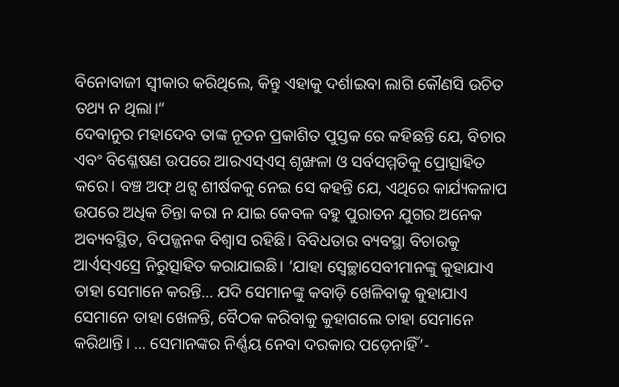ବିନୋବାଜୀ ସ୍ବୀକାର କରିଥିଲେ, କିନ୍ତୁ ଏହାକୁ ଦର୍ଶାଇବା ଲାଗି କୌଣସି ଉଚିତ ତଥ୍ୟ ନ ଥିଲା।“
ଦେବାନୁର ମହାଦେବ ତାଙ୍କ ନୂତନ ପ୍ରକାଶିତ ପୁସ୍ତକ ରେ କହିଛନ୍ତି ଯେ, ବିଚାର ଏବଂ ବିଶ୍ଳେଷଣ ଉପରେ ଆରଏସ୍ଏସ୍ ଶୃଙ୍ଖଳା ଓ ସର୍ବସମ୍ମତିକୁ ପ୍ରୋତ୍ସାହିତ କରେ। ବଞ୍ଚ ଅଫ୍ ଥଟ୍ସ ଶୀର୍ଷକକୁ ନେଇ ସେ କହନ୍ତି ଯେ, ଏଥିରେ କାର୍ଯ୍ୟକଳାପ ଉପରେ ଅଧିକ ଚିନ୍ତା କରା ନ ଯାଇ କେବଳ ବହୁ ପୁରାତନ ଯୁଗର ଅନେକ ଅବ୍ୟବସ୍ଥିତ, ବିପଜ୍ଜନକ ବିଶ୍ୱାସ ରହିଛି। ବିବିଧତାର ବ୍ୟବସ୍ଥା ବିଚାରକୁ ଆର୍ଏସ୍ଏସ୍ରେ ନିରୁତ୍ସାହିତ କରାଯାଇଛି। ‘ଯାହା ସ୍ବେଚ୍ଛାସେବୀମାନଙ୍କୁ କୁହାଯାଏ ତାହା ସେମାନେ କରନ୍ତି… ଯଦି ସେମାନଙ୍କୁ କବାଡ଼ି ଖେଳିବାକୁ କୁହାଯାଏ ସେମାନେ ତାହା ଖେଳନ୍ତି, ବୈଠକ କରିବାକୁ କୁହାଗଲେ ତାହା ସେମାନେ କରିଥାନ୍ତି। … ସେମାନଙ୍କର ନିର୍ଣ୍ଣୟ ନେବା ଦରକାର ପଡ଼େନାହିଁ’-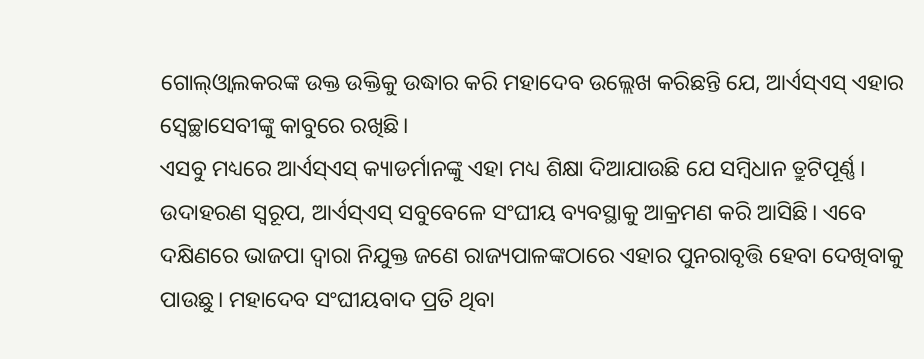ଗୋଲ୍ଓ୍ବାଲକରଙ୍କ ଉକ୍ତ ଉକ୍ତିକୁ ଉଦ୍ଧାର କରି ମହାଦେବ ଉଲ୍ଲେଖ କରିଛନ୍ତି ଯେ, ଆର୍ଏସ୍ଏସ୍ ଏହାର ସ୍ବେଚ୍ଛାସେବୀଙ୍କୁ କାବୁରେ ରଖିଛି।
ଏସବୁ ମଧ୍ୟରେ ଆର୍ଏସ୍ଏସ୍ କ୍ୟାଡର୍ମାନଙ୍କୁ ଏହା ମଧ୍ୟ ଶିକ୍ଷା ଦିଆଯାଉଛି ଯେ ସମ୍ବିଧାନ ତ୍ରୁଟିପୂର୍ଣ୍ଣ। ଉଦାହରଣ ସ୍ବରୂପ, ଆର୍ଏସ୍ଏସ୍ ସବୁବେଳେ ସଂଘୀୟ ବ୍ୟବସ୍ଥାକୁ ଆକ୍ରମଣ କରି ଆସିଛି। ଏବେ ଦକ୍ଷିଣରେ ଭାଜପା ଦ୍ୱାରା ନିଯୁକ୍ତ ଜଣେ ରାଜ୍ୟପାଳଙ୍କଠାରେ ଏହାର ପୁନରାବୃତ୍ତି ହେବା ଦେଖିବାକୁ ପାଉଛୁ। ମହାଦେବ ସଂଘୀୟବାଦ ପ୍ରତି ଥିବା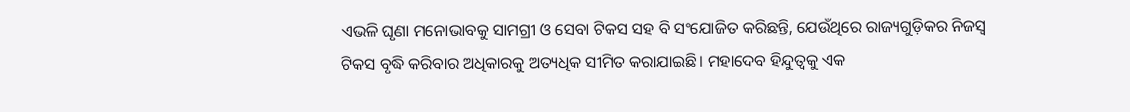ଏଭଳି ଘୃଣା ମନୋଭାବକୁ ସାମଗ୍ରୀ ଓ ସେବା ଟିକସ ସହ ବି ସଂଯୋଜିତ କରିଛନ୍ତି, ଯେଉଁଥିରେ ରାଜ୍ୟଗୁଡ଼ିକର ନିଜସ୍ବ ଟିକସ ବୃଦ୍ଧି କରିବାର ଅଧିକାରକୁ ଅତ୍ୟଧିକ ସୀମିତ କରାଯାଇଛି। ମହାଦେବ ହିନ୍ଦୁତ୍ୱକୁ ଏକ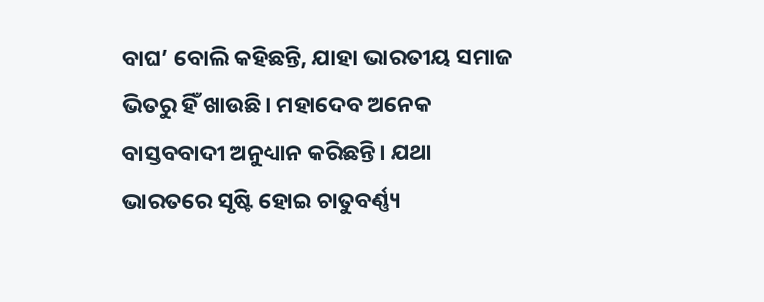ବାଘ’ ବୋଲି କହିଛନ୍ତି, ଯାହା ଭାରତୀୟ ସମାଜ ଭିତରୁ ହିଁ ଖାଉଛି। ମହାଦେବ ଅନେକ ବାସ୍ତବବାଦୀ ଅନୁଧ୍ୟାନ କରିଛନ୍ତି। ଯଥା ଭାରତରେ ସୃଷ୍ଟି ହୋଇ ଚାତୁବର୍ଣ୍ଣ୍ୟ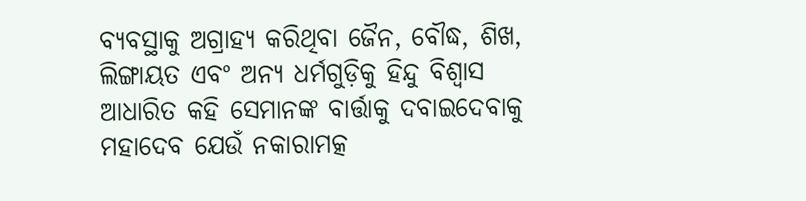ବ୍ୟବସ୍ଥାକୁ ଅଗ୍ରାହ୍ୟ କରିଥିବା ଜୈନ, ବୌଦ୍ଧ, ଶିଖ, ଲିଙ୍ଗାୟତ ଏବଂ ଅନ୍ୟ ଧର୍ମଗୁଡ଼ିକୁ ହିନ୍ଦୁ ବିଶ୍ୱାସ ଆଧାରିତ କହି ସେମାନଙ୍କ ବାର୍ତ୍ତାକୁ ଦବାଇଦେବାକୁ ମହାଦେବ ଯେଉଁ ନକାରାମତ୍କ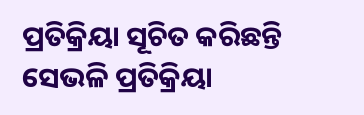ପ୍ରତିକ୍ରିୟା ସୂଚିତ କରିଛନ୍ତି ସେଭଳି ପ୍ରତିକ୍ରିୟା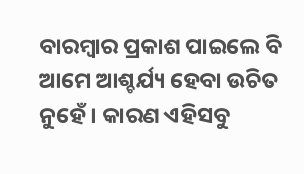ବାରମ୍ବାର ପ୍ରକାଶ ପାଇଲେ ବି ଆମେ ଆଶ୍ଚର୍ଯ୍ୟ ହେବା ଉଚିତ ନୁହେଁ। କାରଣ ଏହିସବୁ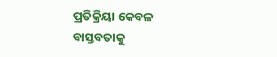ପ୍ରତିକ୍ରିୟା କେବଳ ବାସ୍ତବତାକୁ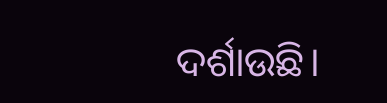ଦର୍ଶାଉଛି।